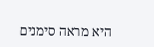היא מראה סימנים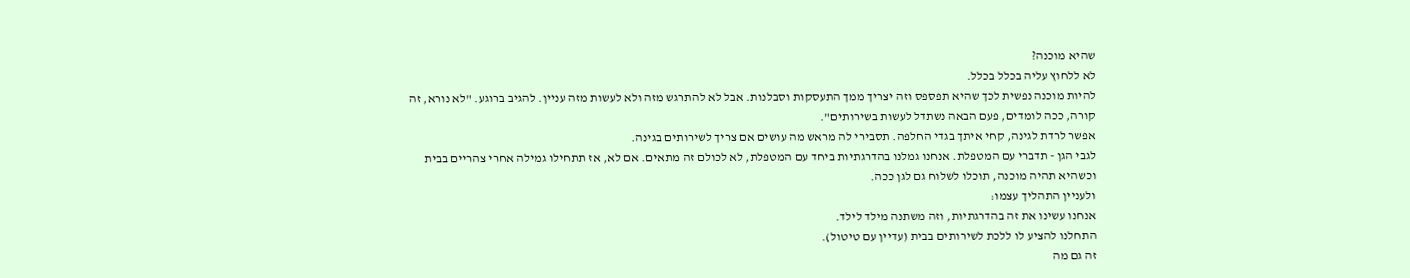שהיא מוכנה?
לא ללחוץ עליה בכלל בכלל.
להיות מוכנה נפשית לכך שהיא תפספס וזה יצריך ממך התעסקות וסבלנות. אבל לא להתרגש מזה ולא לעשות מזה עניין. להגיב ברוגע. "לא נורא, זה קורה, ככה לומדים, פעם הבאה נשתדל לעשות בשירותים".
אפשר לרדת לגינה, קחי איתך בגדי החלפה. תסבירי לה מראש מה עושים אם צריך לשירותים בגינה.
לגבי הגן - תדברי עם המטפלת. אנחנו גמלנו בהדרגתיות ביחד עם המטפלת, לא לכולם זה מתאים. אם לא, אז תתחילו גמילה אחרי צהריים בבית וכשהיא תהיה מוכנה, תוכלו לשלוח גם לגן ככה.
ולעניין התהליך עצמו:
אנחנו עשינו את זה בהדרגתיות, וזה משתנה מילד לילד.
התחלנו להציע לו ללכת לשירותים בבית (עדיין עם טיטול).
זה גם מה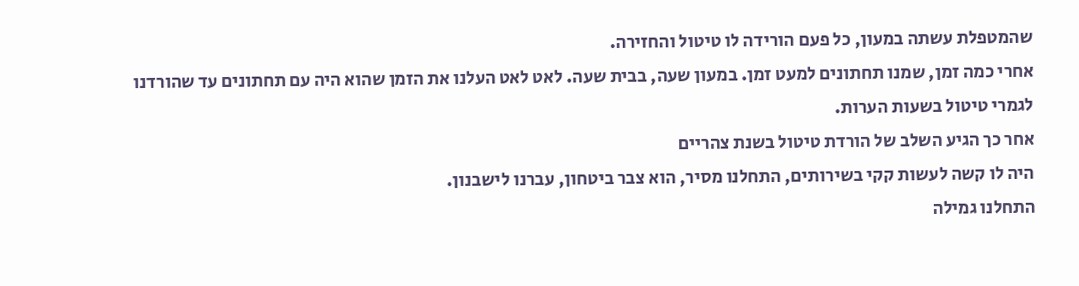שהמטפלת עשתה במעון, כל פעם הורידה לו טיטול והחזירה.
אחרי כמה זמן, שמנו תחתונים למעט זמן. במעון שעה, בבית שעה. לאט לאט העלנו את הזמן שהוא היה עם תחתונים עד שהורדנו לגמרי טיטול בשעות הערות.
אחר כך הגיע השלב של הורדת טיטול בשנת צהריים
היה לו קשה לעשות קקי בשירותים, התחלנו מסיר, הוא צבר ביטחון, עברנו לישבנון.
התחלנו גמילה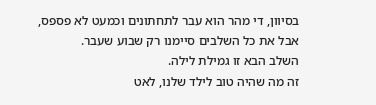בסיוון, די מהר הוא עבר לתחתונים וכמעט לא פספס, אבל את כל השלבים סיימנו רק שבוע שעבר.
השלב הבא זו גמילת לילה.
זה מה שהיה טוב לילד שלנו, לאט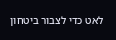לאט כדי לצבור ביטחון